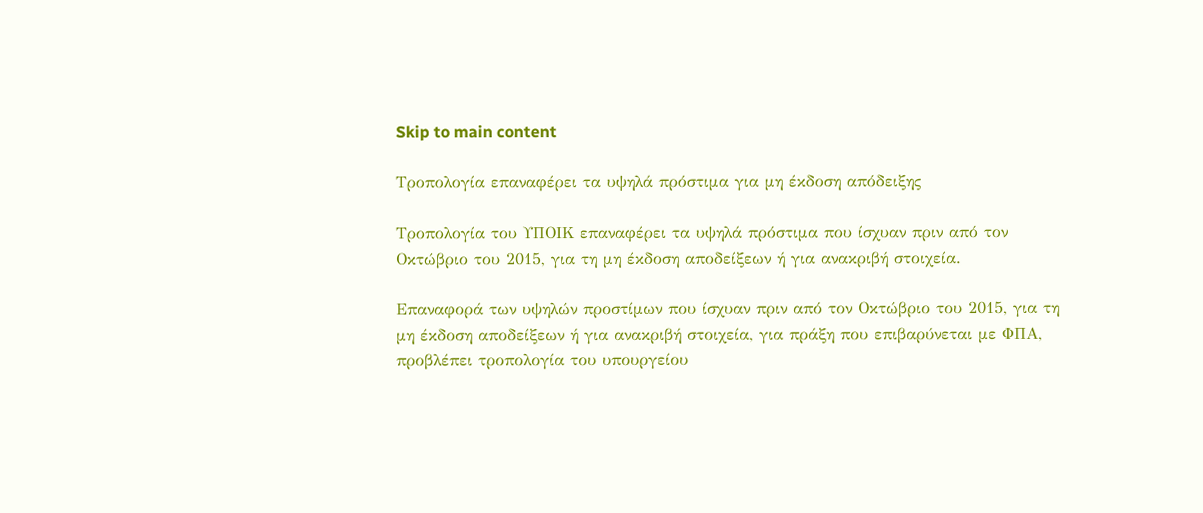Skip to main content

Τροπολογία επαναφέρει τα υψηλά πρόστιμα για μη έκδοση απόδειξης

Τροπολογία του ΥΠΟΙΚ επαναφέρει τα υψηλά πρόστιμα που ίσχυαν πριν από τον Οκτώβριο του 2015, για τη μη έκδοση αποδείξεων ή για ανακριβή στοιχεία.

Επαναφορά των υψηλών προστίμων που ίσχυαν πριν από τον Οκτώβριο του 2015, για τη μη έκδοση αποδείξεων ή για ανακριβή στοιχεία, για πράξη που επιβαρύνεται με ΦΠΑ, προβλέπει τροπολογία του υπουργείου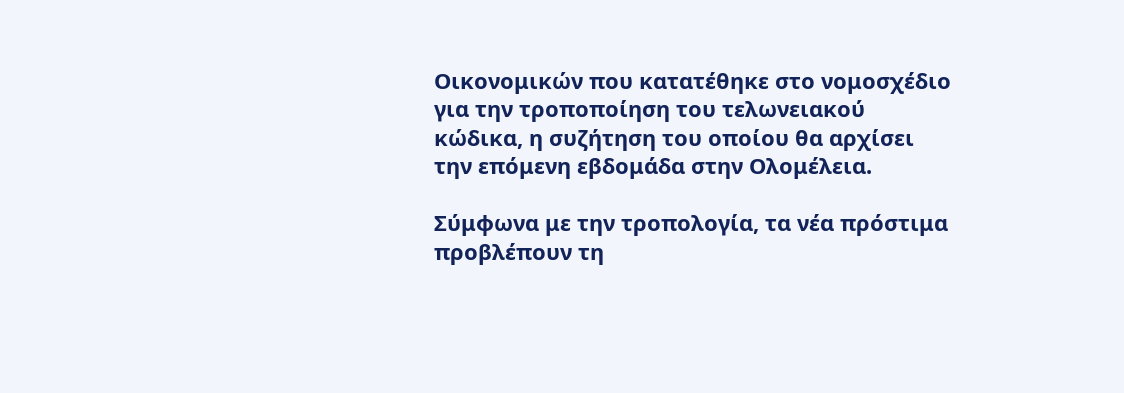Οικονομικών που κατατέθηκε στο νομοσχέδιο για την τροποποίηση του τελωνειακού κώδικα, η συζήτηση του οποίου θα αρχίσει την επόμενη εβδομάδα στην Ολομέλεια.

Σύμφωνα με την τροπολογία, τα νέα πρόστιμα προβλέπουν τη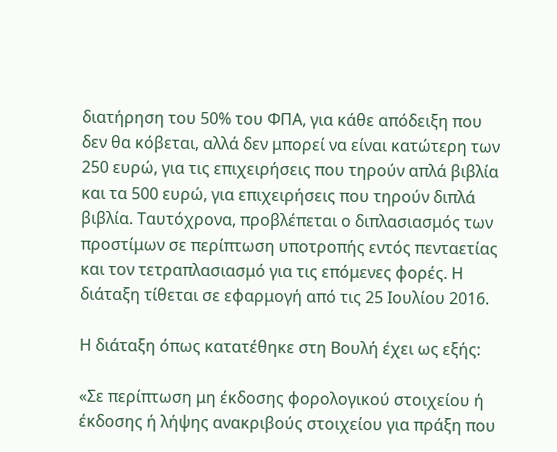διατήρηση του 50% του ΦΠΑ, για κάθε απόδειξη που δεν θα κόβεται, αλλά δεν μπορεί να είναι κατώτερη των 250 ευρώ, για τις επιχειρήσεις που τηρούν απλά βιβλία και τα 500 ευρώ, για επιχειρήσεις που τηρούν διπλά βιβλία. Ταυτόχρονα, προβλέπεται ο διπλασιασμός των προστίμων σε περίπτωση υποτροπής εντός πενταετίας και τον τετραπλασιασμό για τις επόμενες φορές. Η διάταξη τίθεται σε εφαρμογή από τις 25 Ιουλίου 2016.

Η διάταξη όπως κατατέθηκε στη Βουλή έχει ως εξής:

«Σε περίπτωση μη έκδοσης φορολογικού στοιχείου ή έκδοσης ή λήψης ανακριβούς στοιχείου για πράξη που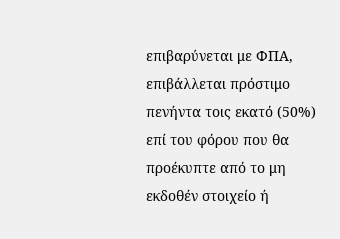επιβαρύνεται με ΦΠΑ, επιβάλλεται πρόστιμο πενήντα τοις εκατό (50%) επί του φόρου που θα προέκυπτε από το μη εκδοθέν στοιχείο ή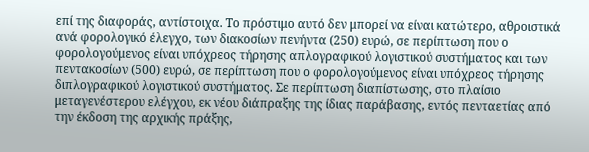επί της διαφοράς, αντίστοιχα. Το πρόστιμο αυτό δεν μπορεί να είναι κατώτερο, αθροιστικά ανά φορολογικό έλεγχο, των διακοσίων πενήντα (250) ευρώ, σε περίπτωση που ο φορολογούμενος είναι υπόχρεος τήρησης απλογραφικού λογιστικού συστήματος και των πεντακοσίων (500) ευρώ, σε περίπτωση που ο φορολογούμενος είναι υπόχρεος τήρησης διπλογραφικού λογιστικού συστήματος. Σε περίπτωση διαπίστωσης, στο πλαίσιο μεταγενέστερου ελέγχου, εκ νέου διάπραξης της ίδιας παράβασης, εντός πενταετίας από την έκδοση της αρχικής πράξης,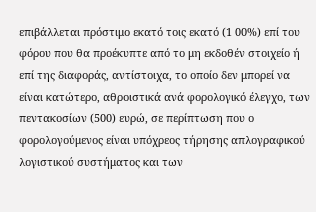επιβάλλεται πρόστιμο εκατό τοις εκατό (1 00%) επί του φόρου που θα προέκυπτε από το μη εκδοθέν στοιχείο ή επί της διαφοράς, αντίστοιχα, το οποίο δεν μπορεί να είναι κατώτερο, αθροιστικά ανά φορολογικό έλεγχο, των πεντακοσίων (500) ευρώ, σε περίπτωση που ο φορολογούμενος είναι υπόχρεος τήρησης απλογραφικού λογιστικού συστήματος και των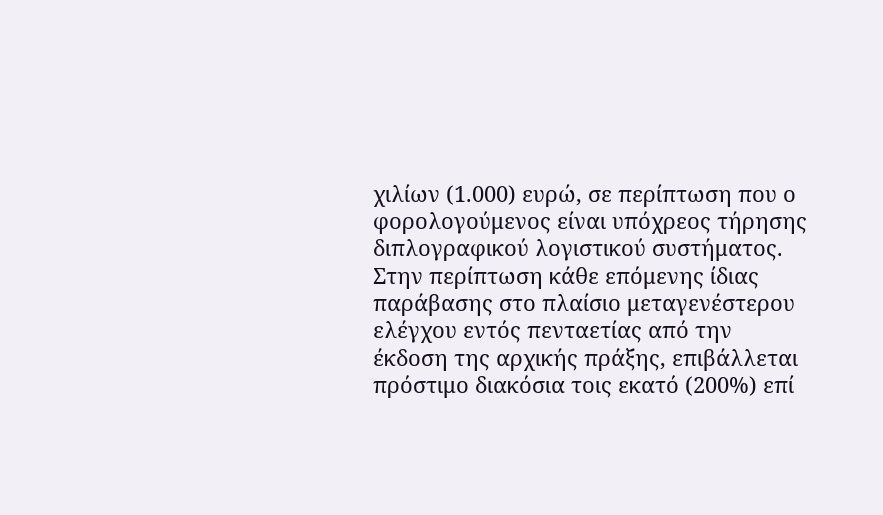χιλίων (1.000) ευρώ, σε περίπτωση που ο φορολογούμενος είναι υπόχρεος τήρησης διπλογραφικού λογιστικού συστήματος. Στην περίπτωση κάθε επόμενης ίδιας παράβασης στο πλαίσιο μεταγενέστερου ελέγχου εντός πενταετίας από την έκδοση της αρχικής πράξης, επιβάλλεται πρόστιμο διακόσια τοις εκατό (200%) επί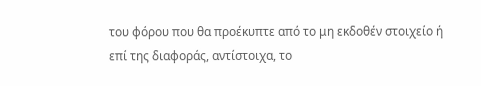του φόρου που θα προέκυπτε από το μη εκδοθέν στοιχείο ή επί της διαφοράς, αντίστοιχα, το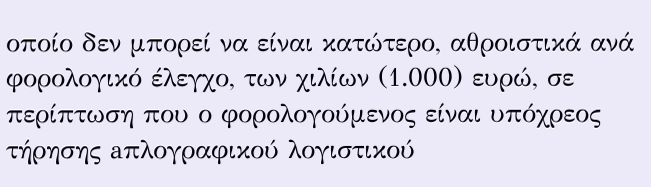οποίο δεν μπορεί να είναι κατώτερο, αθροιστικά ανά φορολογικό έλεγχο, των χιλίων (1.000) ευρώ, σε περίπτωση που ο φορολογούμενος είναι υπόχρεος τήρησης aπλογραφικού λογιστικού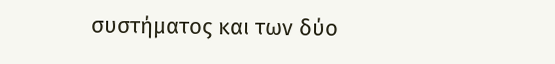συστήματος και των δύο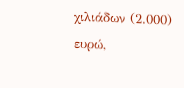χιλιάδων (2.000) ευρώ,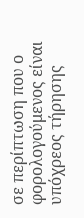σε περίπτωση που ο φορολογούμενος είναι υπόχρεος τήρησης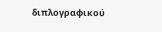διπλογραφικού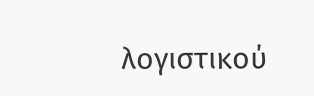λογιστικού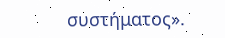συστήματος».